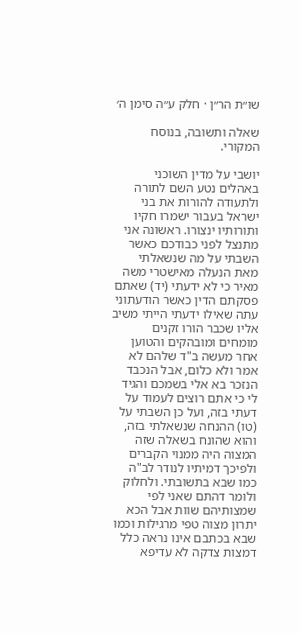שו״ת הר״ן · חלק ע״ה סימן ה׳

שאלה ותשובה, בנוסח המקורי.

יושבי על מדין השוכני באהלים נטע השם לתורה ולתעודה להורות את בני ישראל בעבור ישמרו חקיו ותורותיו ינצורו. ראשונה אני מתנצל לפני כבודכם כאשר השבתי על מה שנשאלתי מאת הנעלה מאישטרי משה מאיר כי לא ידעתי (יד) שאתם פסקתם הדין כאשר הודעתוני עתה שאילו ידעתי הייתי משיב אליו שכבר הורו זקנים מומחים ומובהקים והטוען אחר מעשה ב"ד שלהם לא אמר ולא כלום, אבל הנכבד הנזכר בא אלי בשמכם והגיד לי כי אתם רוצים לעמוד על דעתי בזה, ועל כן השבתי על (טו) ההנחה שנשאלתי בזה, והוא שהונח בשאלה שזה המצוה היה ממנוי הקברים ולפיכך דמיתיו לנודר לב"ה כמו שבא בתשובתי. ולחלוק ולומר דהתם שאני לפי שמצותיהם שוות אבל הכא יתרון מצוה טפי מרגילות וכמו שבא בכתבם אינו נראה כלל דמצות צדקה לא עדיפא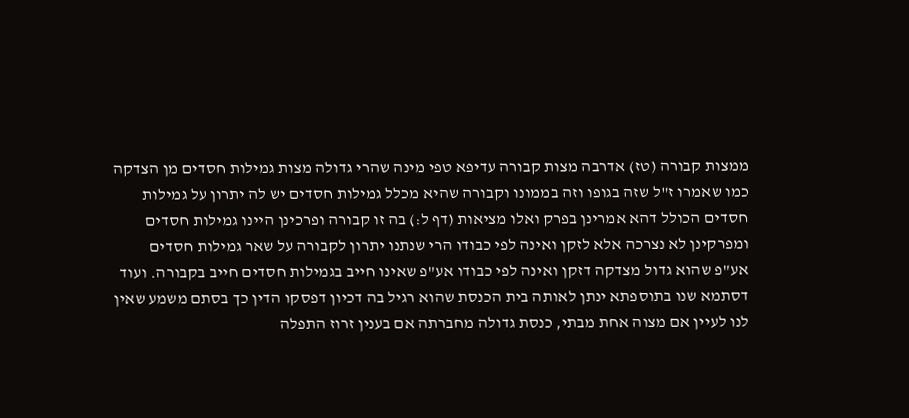ממצות קבורה (טז) אדרבה מצות קבורה עדיפא טפי מינה שהרי גדולה מצות גמילות חסדים מן הצדקה כמו שאמרו ז"ל שזה בגופו וזה בממונו וקבורה שהיא מכלל גמילות חסדים יש לה יתרון על גמילות חסדים הכולל דהא אמרינן בפרק ואלו מציאות (דף ל:) בה זו קבורה ופרכינן היינו גמילות חסדים ומפרקינן לא נצרכה אלא לזקן ואינה לפי כבודו הרי שנתנו יתרון לקבורה על שאר גמילות חסדים אע"פ שהוא גדול מצדקה דזקן ואינה לפי כבודו אע"פ שאינו חייב בגמילות חסדים חייב בקבורה. ועוד דסתמא שנו בתוספתא ינתן לאותה בית הכנסת שהוא רגיל בה דכיון דפסקו הדין כך בסתם משמע שאין לנו לעיין אם מצוה אחת מבתי, כנסת גדולה מחברתה אם בענין זרוז התפלה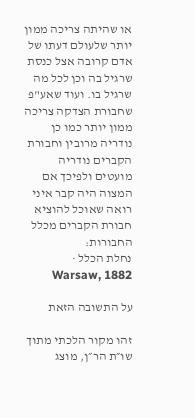או שהיתה צריכה ממון יותר שלעולם דעתו של אדם קרובה אצל כנסת שרגיל בה וכן לכל מה שרגיל בו. ועוד שאע"פ שחבורת הצדקה צריכה ממון יותר כמו כן נודריה מרובין וחבורת הקברים נודריה מועטים ולפיכך אם המצוה היה קבר איני רואה שאוכל להוציא חבורת הקברים מכלל החבורות:
נחלת הכלל · Warsaw, 1882

על התשובה הזאת

זהו מקור הלכתי מתוך שו״ת הר״ן, מוצג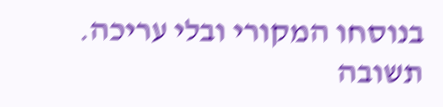בנוסחו המקורי ובלי עריכה. תשובה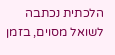הלכתית נכתבה לשואל מסוים, בזמן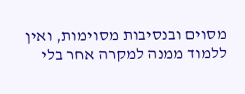מסוים ובנסיבות מסוימות, ואין ללמוד ממנה למקרה אחר בלי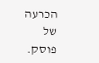הכרעה של פוסק.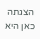הצגתה כאן היא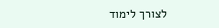לצורך לימוד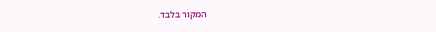המקור בלבד.